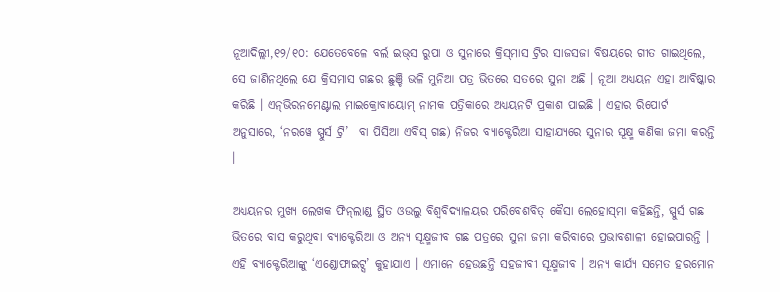ନୂଆଦିଲ୍ଲୀ,୧୨/୧୦: ଯେତେବେଳେ ବର୍ଲ ଇଭ୍‌ସ ରୁପା ଓ ସୁନାରେ କ୍ରିସ୍‌ମାସ ଟ୍ରିର ସାଜସଜା ବିଷୟରେ ଗୀତ ଗାଇଥିଲେ, ସେ ଜାଣିନଥିଲେ ଯେ କ୍ରିସମାସ ଗଛର ଛୁଞ୍ଚି ଭଳି ମୁନିଆ ପତ୍ର ଭିତରେ ସତରେ ସୁନା ଅଛି । ନୂଆ ଅଧ୍ୟୟନ ଏହା ଆବିଷ୍କାର କରିଛି । ଏନ୍‌ଭିରନମେଣ୍ଟାଲ ମାଇକ୍ରୋବାୟୋମ୍‌ ନାମକ ପତ୍ରିକାରେ ଅଧ୍ୟୟନଟି ପ୍ରକାଶ ପାଇଛି । ଏହାର ରିପୋର୍ଟ ଅନୁସାରେ, ‘ନରୱେ ସ୍ପୁର୍ସ ଟ୍ରି’  ବା ପିସିଆ ଏବିସ୍‌ ଗଛ) ନିଜର ବ୍ୟାକ୍ଟେରିଆ ସାହାଯ୍ୟରେ ସୁନାର ସୂକ୍ଷ୍ମ କଣିକା ଜମା କରନ୍ତି ।

ଅଧ୍ୟୟନର ମୁଖ୍ୟ ଲେଖକ ଫିନ୍‌ଲାଣ୍ଡ ସ୍ଥିତ ଓଉଲୁ ବିଶ୍ୱବିଦ୍ୟାଳୟର ପରିବେଶବିତ୍‌ କୈସା ଲେହୋସ୍‌ମା କହିଛନ୍ତି, ସ୍ପୁର୍ସ ଗଛ ଭିତରେ ବାସ କରୁଥିବା ବ୍ୟାକ୍ଟେରିଆ ଓ ଅନ୍ୟ ସୂକ୍ଷ୍ମଜୀବ ଗଛ ପତ୍ରରେ ସୁନା ଜମା କରିବାରେ ପ୍ରଭାବଶାଳୀ ହୋଇପାରନ୍ତି । ଏହି ବ୍ୟାକ୍ଟେରିଆଙ୍କୁ ‘ଏଣ୍ଡୋଫାଇଟ୍ସ’ କୁହାଯାଏ । ଏମାନେ ହେଉଛନ୍ତି ସହଜୀବୀ ସୂକ୍ଷ୍ମଜୀବ । ଅନ୍ୟ କାର୍ଯ୍ୟ ସମେତ ହରମୋନ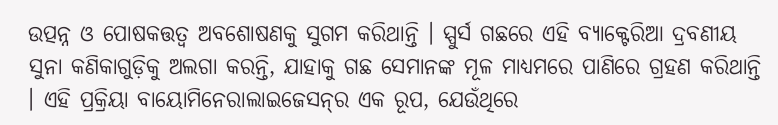ଉତ୍ପନ୍ନ ଓ ପୋଷକତ୍ତତ୍ୱ ଅବଶୋଷଣକୁ ସୁଗମ କରିଥାନ୍ତି । ସ୍ପୁର୍ସ ଗଛରେ ଏହି ବ୍ୟାକ୍ଟେରିଆ ଦ୍ରବଣୀୟ ସୁନା କଣିକାଗୁଡ଼ିକୁ ଅଲଗା କରନ୍ତି, ଯାହାକୁ ଗଛ ସେମାନଙ୍କ ମୂଳ ମାଧ୍ୟମରେ ପାଣିରେ ଗ୍ରହଣ କରିଥାନ୍ତି । ଏହି ପ୍ରକ୍ରିୟା ବାୟୋମିନେରାଲାଇଜେସନ୍‌ର ଏକ ରୂପ, ଯେଉଁଥିରେ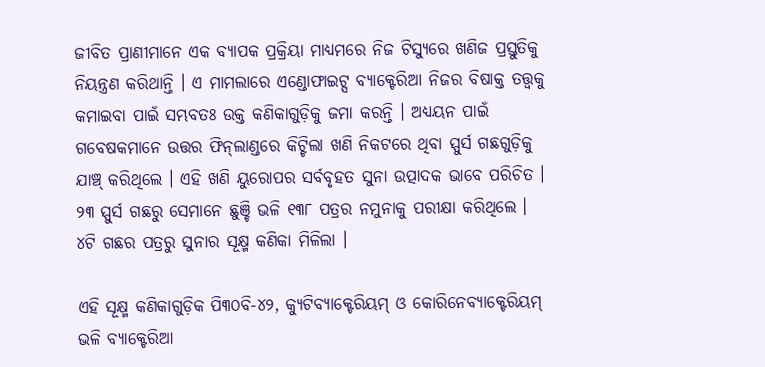ଜୀବିତ ପ୍ରାଣୀମାନେ ଏକ ବ୍ୟାପକ ପ୍ରକ୍ରିୟା ମାଧ୍ୟମରେ ନିଜ ଟିସ୍ୟୁରେ ଖଣିଜ ପ୍ରସ୍ତୁତିକୁ ନିୟନ୍ତ୍ରଣ କରିଥାନ୍ତି । ଏ ମାମଲାରେ ଏଣ୍ଡୋଫାଇଟ୍ସ ବ୍ୟାକ୍ଟେରିଆ ନିଜର ବିଷାକ୍ତ ତତ୍ତ୍ୱକୁ କମାଇବା ପାଇଁ ସମ୍ଭବତଃ ଉକ୍ତ କଣିକାଗୁଡ଼ିକୁ ଜମା କରନ୍ତି । ଅଧ୍ୟୟନ ପାଇଁ ଗବେଷକମାନେ ଉତ୍ତର ଫିନ୍‌ଲାଣ୍ଡରେ କିଟ୍ଟିଲା ଖଣି ନିକଟରେ ଥିବା ସ୍ପୁର୍ସ ଗଛଗୁଡ଼ିକୁ ଯାଞ୍ଚ୍‌ କରିଥିଲେ । ଏହି ଖଣି ୟୁରୋପର ସର୍ବବୃହତ ସୁନା ଉତ୍ପାଦକ ଭାବେ ପରିଚିତ । ୨୩ ସ୍ପୁର୍ସ ଗଛରୁ ସେମାନେ ଛୁଞ୍ଚି ଭଳି ୧୩୮ ପତ୍ରର ନମୁନାକୁ ପରୀକ୍ଷା କରିଥିଲେ । ୪ଟି ଗଛର ପତ୍ରରୁ ସୁନାର ସୂକ୍ଷ୍ମ କଣିକା ମିଳିଲା ।

ଏହି ସୂକ୍ଷ୍ମ କଣିକାଗୁଡ଼ିକ ପି୩୦ବି-୪୨, କ୍ୟୁଟିବ୍ୟାକ୍ଟେରିୟମ୍‌ ଓ କୋରିନେବ୍ୟାକ୍ଟେରିୟମ୍‌ ଭଳି ବ୍ୟାକ୍ଟେରିଆ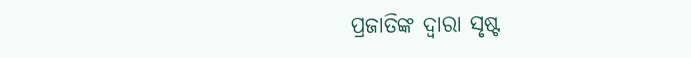ପ୍ରଜାତିଙ୍କ ଦ୍ୱାରା ସୃଷ୍ଟ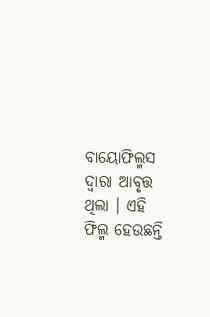ବାୟୋଫିଲ୍ମସ ଦ୍ୱାରା ଆବୃତ୍ତ ଥିଲା । ଏହି ଫିଲ୍ମ ହେଉଛନ୍ତି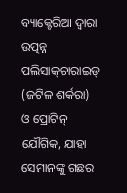ବ୍ୟାକ୍ଟେରିଆ ଦ୍ୱାରା ଉତ୍ପନ୍ନ ପଲିସାକ୍‌ଚାରାଇଡ୍‌ (ଜଟିଳ ଶର୍କରା) ଓ ପ୍ରୋଟିନ୍‌ ଯୌଗିକ, ଯାହା ସେମାନଙ୍କୁ ଗଛର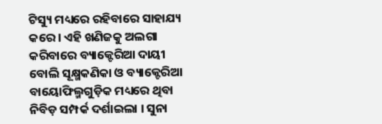ଟିସ୍ୟୁ ମଧ୍ୟରେ ରହିବାରେ ସାହାଯ୍ୟ କରେ । ଏହି ଖଣିଜକୁ ଅଲଗା କରିବାରେ ବ୍ୟାକ୍ଟେରିଆ ଦାୟୀ ବୋଲି ସୂକ୍ଷ୍ମକଣିକା ଓ ବ୍ୟାକ୍ଟେରିଆ ବାୟୋଫିଲ୍ମଗୁଡ଼ିକ ମଧ୍ୟରେ ଥିବା ନିବିଡ଼ ସମ୍ପର୍କ ଦର୍ଶାଇଲା । ସୁନା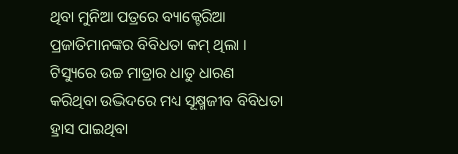ଥିବା ମୁନିଆ ପତ୍ରରେ ବ୍ୟାକ୍ଟେରିଆ ପ୍ରଜାତିମାନଙ୍କର ବିବିଧତା କମ୍‌ ଥିଲା । ଟିସ୍ୟୁରେ ଉଚ୍ଚ ମାତ୍ରାର ଧାତୁ ଧାରଣ କରିଥିବା ଉଦ୍ଭିଦରେ ମଧ୍ୟ ସୂକ୍ଷ୍ମଜୀବ ବିବିଧତା ହ୍ରାସ ପାଇଥିବା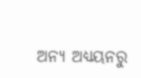ଅନ୍ୟ ଅଧ୍ୟୟନରୁ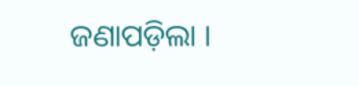ଜଣାପଡ଼ିଲା ।